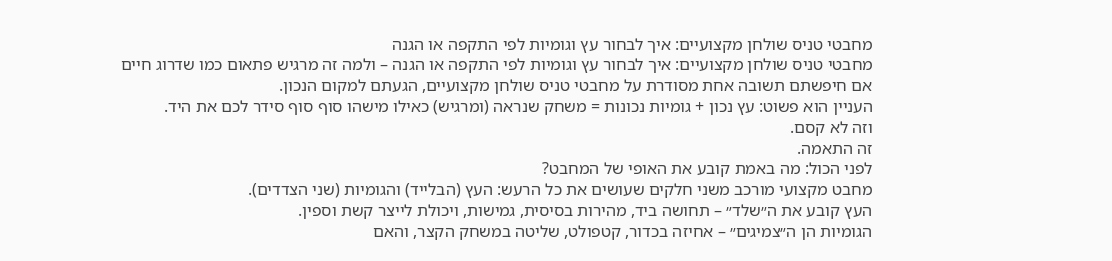מחבטי טניס שולחן מקצועיים: איך לבחור עץ וגומיות לפי התקפה או הגנה
מחבטי טניס שולחן מקצועיים: איך לבחור עץ וגומיות לפי התקפה או הגנה – ולמה זה מרגיש פתאום כמו שדרוג חיים
אם חיפשתם תשובה אחת מסודרת על מחבטי טניס שולחן מקצועיים, הגעתם למקום הנכון.
העניין הוא פשוט: עץ נכון + גומיות נכונות = משחק שנראה (ומרגיש) כאילו מישהו סוף סוף סידר לכם את היד.
וזה לא קסם.
זה התאמה.
לפני הכול: מה באמת קובע את האופי של המחבט?
מחבט מקצועי מורכב משני חלקים שעושים את כל הרעש: העץ (הבלייד) והגומיות (שני הצדדים).
העץ קובע את ה״שלד״ – תחושה ביד, מהירות בסיסית, גמישות, ויכולת לייצר קשת וספין.
הגומיות הן ה״צמיגים״ – אחיזה בכדור, קטפולט, שליטה במשחק הקצר, והאם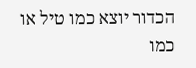הכדור יוצא כמו טיל או כמו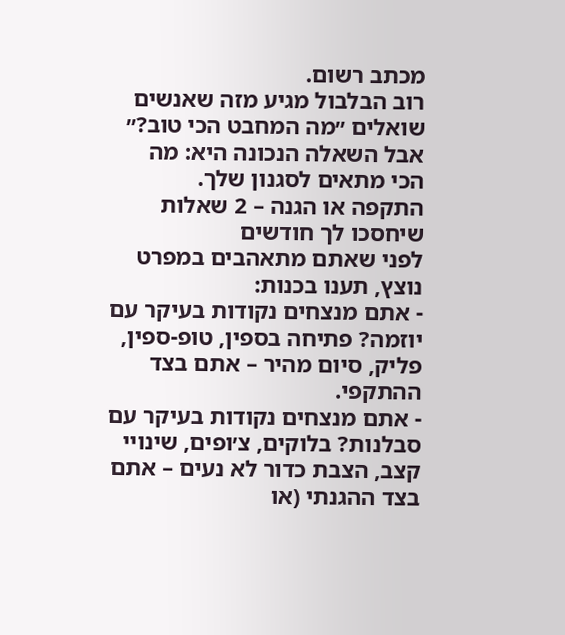מכתב רשום.
רוב הבלבול מגיע מזה שאנשים שואלים ״מה המחבט הכי טוב?״
אבל השאלה הנכונה היא: מה הכי מתאים לסגנון שלך.
התקפה או הגנה – 2 שאלות שיחסכו לך חודשים
לפני שאתם מתאהבים במפרט נוצץ, תענו בכנות:
- אתם מנצחים נקודות בעיקר עם יוזמה? פתיחה בספין, טופ-ספין, פליק, סיום מהיר – אתם בצד ההתקפי.
- אתם מנצחים נקודות בעיקר עם סבלנות? בלוקים, צ׳ופים, שינויי קצב, הצבת כדור לא נעים – אתם בצד ההגנתי (או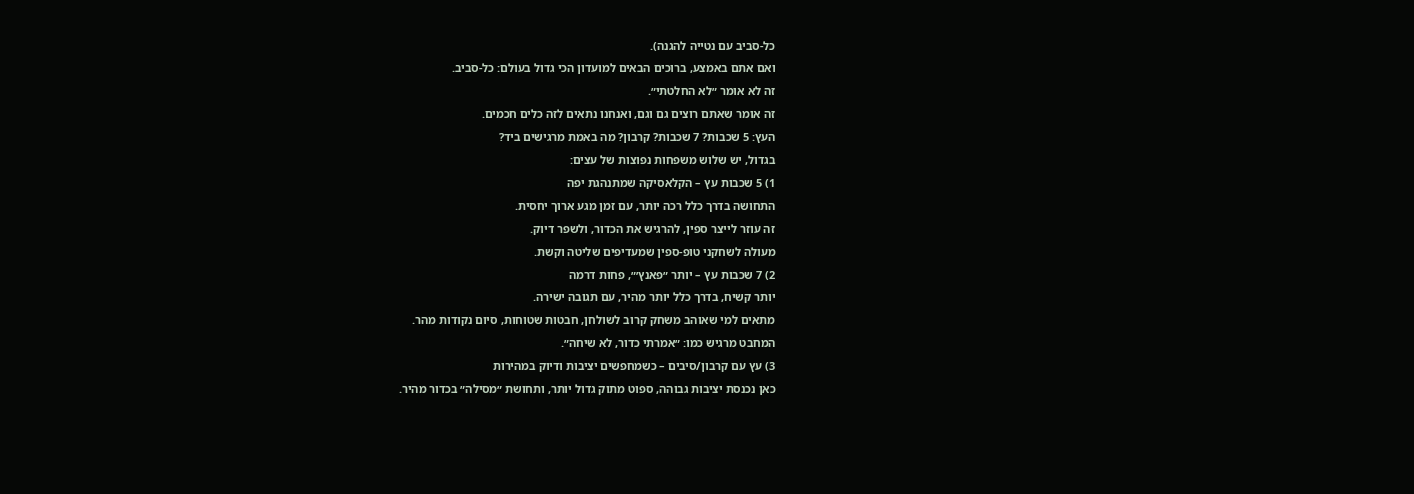כל-סביב עם נטייה להגנה).
ואם אתם באמצע, ברוכים הבאים למועדון הכי גדול בעולם: כל-סביב.
זה לא אומר ״לא החלטתי״.
זה אומר שאתם רוצים גם וגם, ואנחנו נתאים לזה כלים חכמים.
העץ: 5 שכבות? 7 שכבות? קרבון? מה באמת מרגישים ביד?
בגדול, יש שלוש משפחות נפוצות של עצים:
1) 5 שכבות עץ – הקלאסיקה שמתנהגת יפה
התחושה בדרך כלל רכה יותר, עם זמן מגע ארוך יחסית.
זה עוזר לייצר ספין, להרגיש את הכדור, ולשפר דיוק.
מעולה לשחקני טופ-ספין שמעדיפים שליטה וקשת.
2) 7 שכבות עץ – יותר ״פאנץ׳״, פחות דרמה
יותר קשיח, בדרך כלל יותר מהיר, עם תגובה ישירה.
מתאים למי שאוהב משחק קרוב לשולחן, חבטות שטוחות, סיום נקודות מהר.
המחבט מרגיש כמו: ״אמרתי כדור, לא שיחה״.
3) עץ עם קרבון/סיבים – כשמחפשים יציבות ודיוק במהירות
כאן נכנסת יציבות גבוהה, ספוט מתוק גדול יותר, ותחושת ״מסילה״ בכדור מהיר.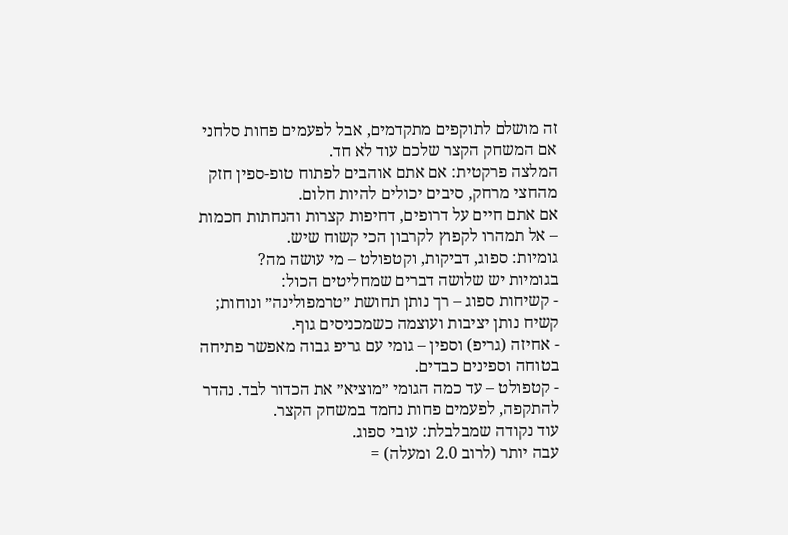זה מושלם לתוקפים מתקדמים, אבל לפעמים פחות סלחני אם המשחק הקצר שלכם עוד לא חד.
המלצה פרקטית: אם אתם אוהבים לפתוח טופ-ספין חזק מהחצי מרחק, סיבים יכולים להיות חלום.
אם אתם חיים על דרופים, דחיפות קצרות והנחתות חכמות – אל תמהרו לקפוץ לקרבון הכי קשוח שיש.
גומיות: ספוג, דביקות, וקטפולט – מי עושה מה?
בגומיות יש שלושה דברים שמחליטים הכול:
- קשיחות ספוג – רך נותן תחושת ״טרמפולינה״ ונוחות; קשיח נותן יציבות ועוצמה כשמכניסים גוף.
- אחיזה (גריפ) וספין – גומי עם גריפ גבוה מאפשר פתיחה בטוחה וספינים כבדים.
- קטפולט – עד כמה הגומי ״מוציא״ את הכדור לבד. נהדר להתקפה, לפעמים פחות נחמד במשחק הקצר.
עוד נקודה שמבלבלת: עובי ספוג.
עבה יותר (לרוב 2.0 ומעלה) =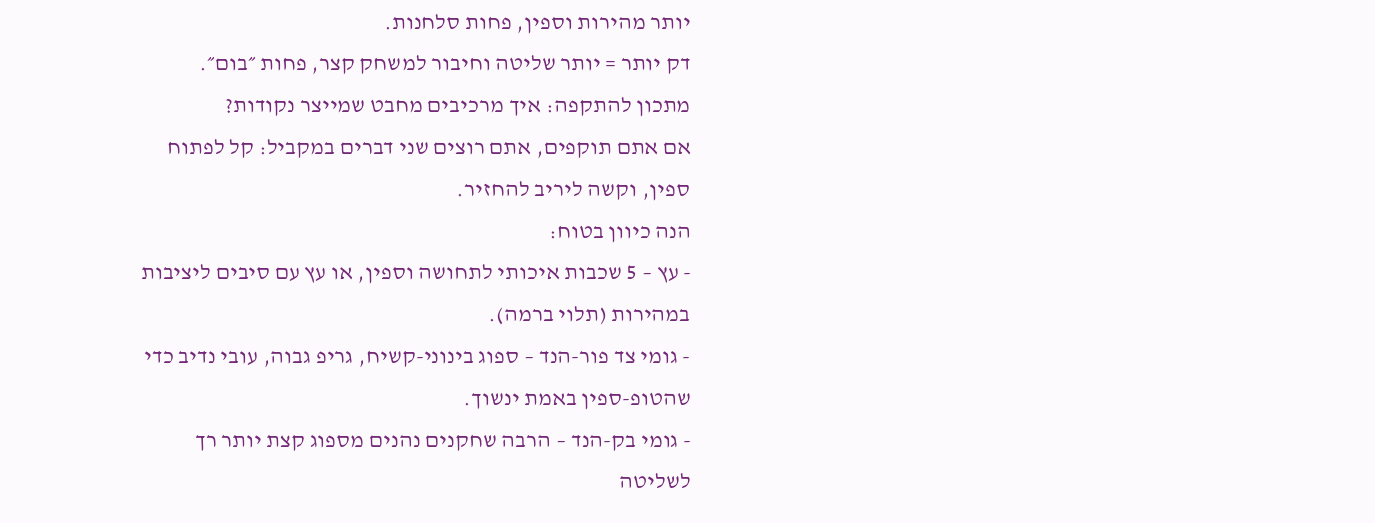יותר מהירות וספין, פחות סלחנות.
דק יותר = יותר שליטה וחיבור למשחק קצר, פחות ״בום״.
מתכון להתקפה: איך מרכיבים מחבט שמייצר נקודות?
אם אתם תוקפים, אתם רוצים שני דברים במקביל: קל לפתוח ספין, וקשה ליריב להחזיר.
הנה כיוון בטוח:
- עץ – 5 שכבות איכותי לתחושה וספין, או עץ עם סיבים ליציבות במהירות (תלוי ברמה).
- גומי צד פור-הנד – ספוג בינוני-קשיח, גריפ גבוה, עובי נדיב כדי שהטופ-ספין באמת ינשוך.
- גומי בק-הנד – הרבה שחקנים נהנים מספוג קצת יותר רך לשליטה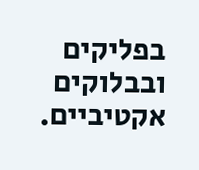בפליקים ובבלוקים אקטיביים.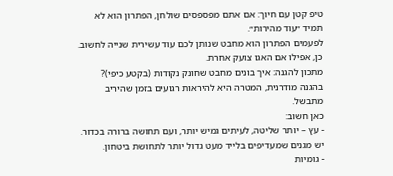טיפ קטן עם חיוך: אם אתם מפספסים שולחן, הפתרון הוא לא תמיד ״עוד מהירות״.
לפעמים הפתרון הוא מחבט שנותן לכם עוד עשירית שנייה לחשוב.
כן, אפילו אם האגו צועק אחרת.
מתכון להגנה: איך בונים מחבט שחונק נקודות (בקטע כיפי)?
בהגנה מודרנית, המטרה היא להיראות רגועים בזמן שהיריב מתבשל.
כאן חשוב:
- עץ – יותר שליטה, לעיתים גמיש יותר, ועם תחושה ברורה בכדור. יש מגנים שמעדיפים בלייד מעט גדול יותר לתחושת ביטחון.
- גומיות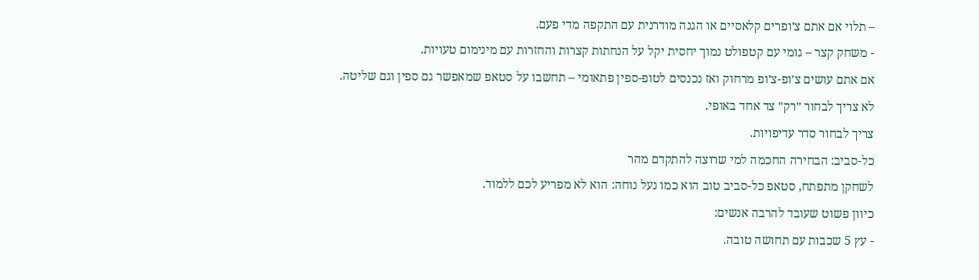– תלוי אם אתם צ׳ופרים קלאסיים או הגנה מודרנית עם התקפה מדי פעם.
- משחק קצר – גומי עם קטפולט נמוך יחסית יקל על הנחתות קצרות והחזרות עם מינימום טעויות.
אם אתם עושים צ׳ופ-צ׳ופ מרחוק ואז נכנסים לטופ-ספין פתאומי – תחשבו על סטאפ שמאפשר גם ספין וגם שליטה.
לא צריך לבחור ״רק״ צד אחד באופי.
צריך לבחור סדר עדיפויות.
כל-סביב: הבחירה החכמה למי שרוצה להתקדם מהר
לשחקן מתפתח, סטאפ כל-סביב טוב הוא כמו נעל נוחה: הוא לא מפריע לכם ללמוד.
כיוון פשוט שעובד להרבה אנשים:
- עץ 5 שכבות עם תחושה טובה.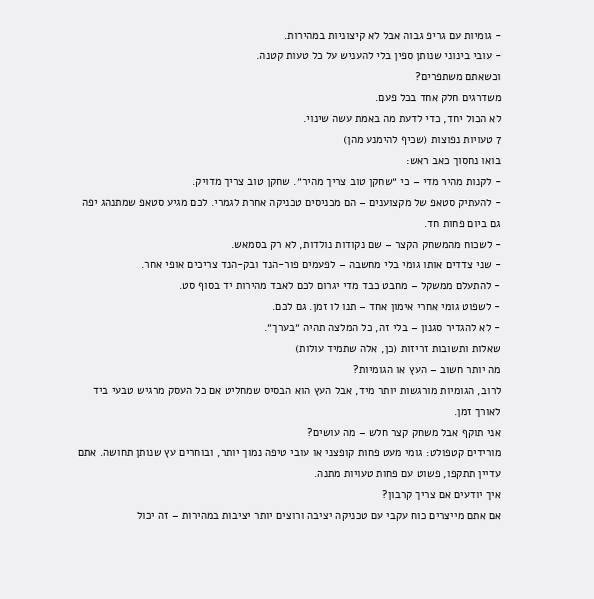- גומיות עם גריפ גבוה אבל לא קיצוניות במהירות.
- עובי בינוני שנותן ספין בלי להעניש על כל טעות קטנה.
וכשאתם משתפרים?
משדרגים חלק אחד בכל פעם.
לא הכול יחד, כדי לדעת מה באמת עשה שינוי.
7 טעויות נפוצות (שכיף להימנע מהן)
בואו נחסוך כאב ראש:
- לקנות מהיר מדי – כי ״שחקן טוב צריך מהיר״. שחקן טוב צריך מדויק.
- להעתיק סטאפ של מקצוענים – הם מכניסים טכניקה אחרת לגמרי. לכם מגיע סטאפ שמתנהג יפה גם ביום פחות חד.
- לשכוח מהמשחק הקצר – שם נקודות נולדות, לא רק בסמאש.
- שני צדדים אותו גומי בלי מחשבה – לפעמים פור-הנד ובק-הנד צריכים אופי אחר.
- להתעלם ממשקל – מחבט כבד מדי יגרום לכם לאבד מהירות יד בסוף סט.
- לשפוט גומי אחרי אימון אחד – תנו לו זמן. גם לכם.
- לא להגדיר סגנון – בלי זה, כל המלצה תהיה ״בערך״.
שאלות ותשובות זריזות (כן, אלה שתמיד עולות)
מה יותר חשוב – העץ או הגומיות?
לרוב, הגומיות מורגשות יותר מיד, אבל העץ הוא הבסיס שמחליט אם כל העסק מרגיש טבעי ביד לאורך זמן.
אני תוקף אבל משחק קצר חלש – מה עושים?
מורידים קטפולט: גומי מעט פחות קופצני או עובי טיפה נמוך יותר, ובוחרים עץ שנותן תחושה. אתם עדיין תתקפו, פשוט עם פחות טעויות מתנה.
איך יודעים אם צריך קרבון?
אם אתם מייצרים כוח עקבי עם טכניקה יציבה ורוצים יותר יציבות במהירות – זה יכול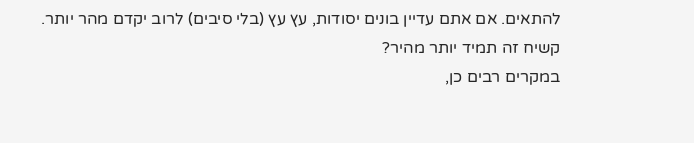להתאים. אם אתם עדיין בונים יסודות, עץ עץ (בלי סיבים) לרוב יקדם מהר יותר.
קשיח זה תמיד יותר מהיר?
במקרים רבים כן,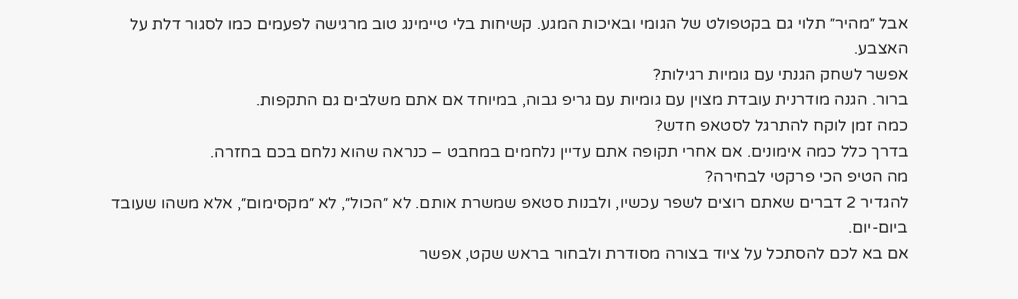אבל ״מהיר״ תלוי גם בקטפולט של הגומי ובאיכות המגע. קשיחות בלי טיימינג טוב מרגישה לפעמים כמו לסגור דלת על האצבע.
אפשר לשחק הגנתי עם גומיות רגילות?
ברור. הגנה מודרנית עובדת מצוין עם גומיות עם גריפ גבוה, במיוחד אם אתם משלבים גם התקפות.
כמה זמן לוקח להתרגל לסטאפ חדש?
בדרך כלל כמה אימונים. אם אחרי תקופה אתם עדיין נלחמים במחבט – כנראה שהוא נלחם בכם בחזרה.
מה הטיפ הכי פרקטי לבחירה?
להגדיר 2 דברים שאתם רוצים לשפר עכשיו, ולבנות סטאפ שמשרת אותם. לא ״הכול״, לא ״מקסימום״, אלא משהו שעובד ביום-יום.
אם בא לכם להסתכל על ציוד בצורה מסודרת ולבחור בראש שקט, אפשר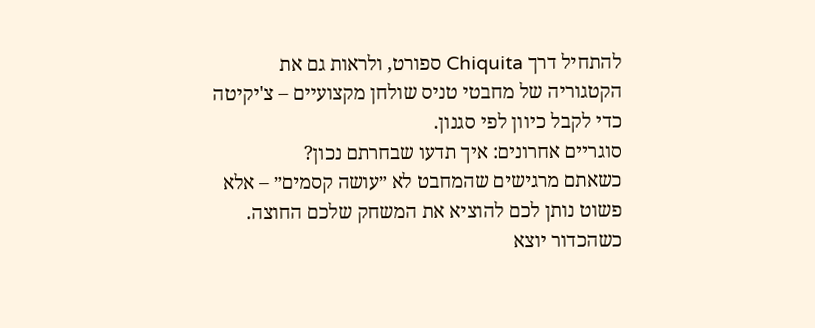להתחיל דרך Chiquita ספורט, ולראות גם את הקטגוריה של מחבטי טניס שולחן מקצועיים – צ'יקיטה כדי לקבל כיוון לפי סגנון.
סוגריים אחרונים: איך תדעו שבחרתם נכון?
כשאתם מרגישים שהמחבט לא ״עושה קסמים״ – אלא פשוט נותן לכם להוציא את המשחק שלכם החוצה.
כשהכדור יוצא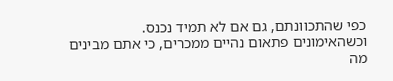כפי שהתכוונתם, גם אם לא תמיד נכנס.
וכשהאימונים פתאום נהיים ממכרים, כי אתם מבינים מה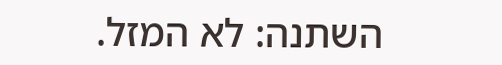השתנה: לא המזל.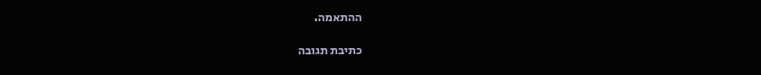ההתאמה.

כתיבת תגובה